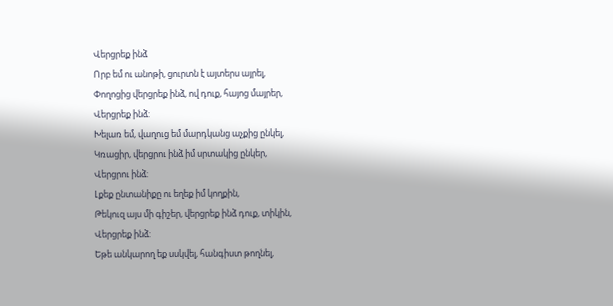Վերցրեք ինձ
Որբ եմ ու անոթի, ցուրտն է այտերս այրել,
Փողոցից վերցրեք ինձ, ով դուք, հայոց մայրեր,
Վերցրեք ինձ:
Խելառ եմ, վաղուց եմ մարդկանց աչքից ընկել,
Կռացիր, վերցրու ինձ իմ սրտակից ընկեր,
Վերցրու ինձ:
Լքեք ընտանիքը ու եղեք իմ կողքին,
Թեկուզ այս մի գիշեր, վերցրեք ինձ դուք, տիկին,
Վերցրեք ինձ:
Եթե անկարող եք սսկվել, հանգիստ թողնել,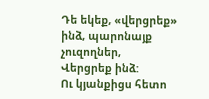Դե եկեք, «վերցրեք» ինձ, պարոնայք չուզողներ,
Վերցրեք ինձ:
Ու կյանքիցս հետո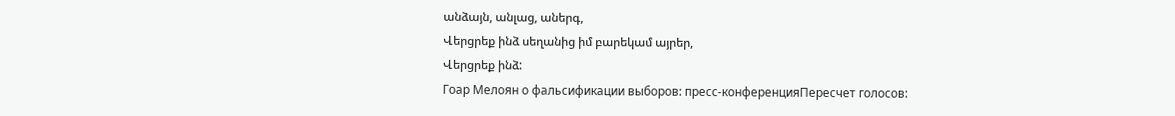անձայն, անլաց, աներգ,
Վերցրեք ինձ սեղանից իմ բարեկամ այրեր,
Վերցրեք ինձ:
Гоар Мелоян о фальсификации выборов: пресс-конференцияПересчет голосов: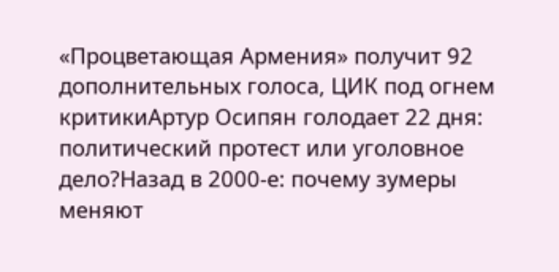«Процветающая Армения» получит 92 дополнительных голоса, ЦИК под огнем критикиАртур Осипян голодает 22 дня: политический протест или уголовное дело?Назад в 2000-е: почему зумеры меняют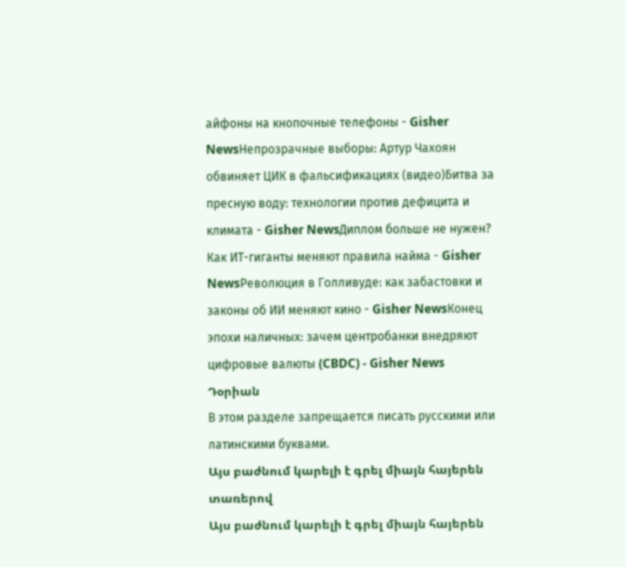айфоны на кнопочные телефоны - Gisher NewsНепрозрачные выборы: Артур Чахоян обвиняет ЦИК в фальсификациях (видео)Битва за пресную воду: технологии против дефицита и климата - Gisher NewsДиплом больше не нужен? Как ИТ-гиганты меняют правила найма - Gisher NewsРеволюция в Голливуде: как забастовки и законы об ИИ меняют кино - Gisher NewsКонец эпохи наличных: зачем центробанки внедряют цифровые валюты (CBDC) - Gisher News
Դօրիան
В этом разделе запрещается писать русскими или латинскими буквами.
Այս բաժնում կարելի է գրել միայն հայերեն տառերով
Այս բաժնում կարելի է գրել միայն հայերեն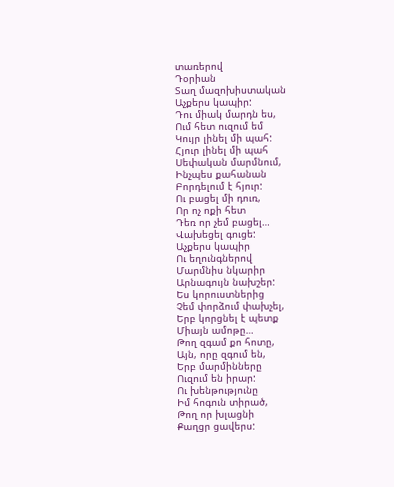տառերով
Դօրիան
Տաղ մազոխիստական
Աչքերս կապիր:
Դու միակ մարդն ես,
Ում հետ ուզում եմ
Կույր լինել մի պահ:
Հյուր լինել մի պահ
Սեփական մարմնում,
Ինչպես քահանան
Բորդելում է հյուր:
Ու բացել մի դուռ,
Որ ոչ ոքի հետ
Դեռ որ չեմ բացել…
Վախեցել գուցե:
Աչքերս կապիր
Ու եղունգներով
Մարմնիս նկարիր
Արնագույն նախշեր:
Ես կորուստներից
Չեմ փորձում փախչել,
Երբ կորցնել է պետք
Միայն ամոթը…
Թող զգամ քո հոտը,
Այն, որը զգում են,
Երբ մարմինները
Ուզում են իրար:
Ու խենթությունը
Իմ հոգուն տիրած,
Թող որ խլացնի
Քաղցր ցավերս: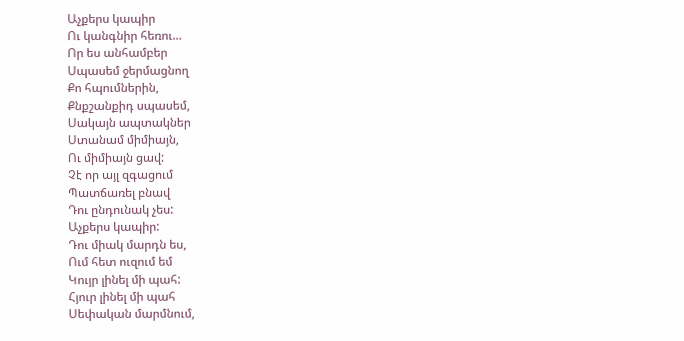Աչքերս կապիր
Ու կանգնիր հեռու…
Որ ես անհամբեր
Սպասեմ ջերմացնող
Քո հպումներին,
Քնքշանքիդ սպասեմ,
Սակայն ապտակներ
Ստանամ միմիայն,
Ու միմիայն ցավ:
Չէ որ այլ զգացում
Պատճառել բնավ
Դու ընդունակ չես:
Աչքերս կապիր:
Դու միակ մարդն ես,
Ում հետ ուզում եմ
Կույր լինել մի պահ:
Հյուր լինել մի պահ
Սեփական մարմնում,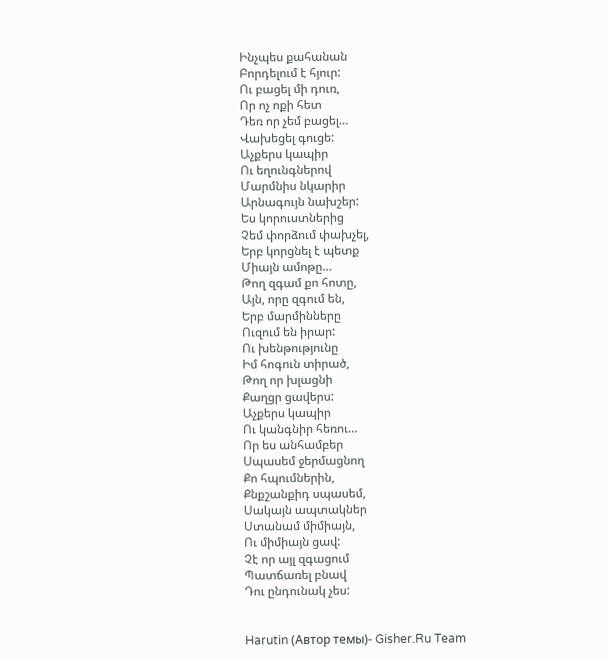Ինչպես քահանան
Բորդելում է հյուր:
Ու բացել մի դուռ,
Որ ոչ ոքի հետ
Դեռ որ չեմ բացել…
Վախեցել գուցե:
Աչքերս կապիր
Ու եղունգներով
Մարմնիս նկարիր
Արնագույն նախշեր:
Ես կորուստներից
Չեմ փորձում փախչել,
Երբ կորցնել է պետք
Միայն ամոթը…
Թող զգամ քո հոտը,
Այն, որը զգում են,
Երբ մարմինները
Ուզում են իրար:
Ու խենթությունը
Իմ հոգուն տիրած,
Թող որ խլացնի
Քաղցր ցավերս:
Աչքերս կապիր
Ու կանգնիր հեռու…
Որ ես անհամբեր
Սպասեմ ջերմացնող
Քո հպումներին,
Քնքշանքիդ սպասեմ,
Սակայն ապտակներ
Ստանամ միմիայն,
Ու միմիայն ցավ:
Չէ որ այլ զգացում
Պատճառել բնավ
Դու ընդունակ չես:


Harutin (Автор темы)- Gisher.Ru Team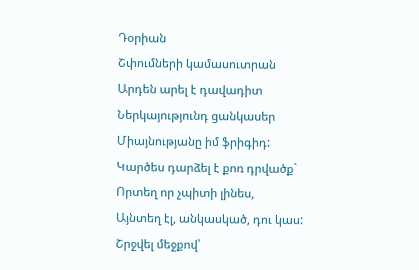Դօրիան
Շփումների կամասուտրան
Արդեն արել է դավադիտ
Ներկայությունդ ցանկասեր
Միայնությանը իմ ֆրիգիդ:
Կարծես դարձել է քոռ դրվածք`
Որտեղ որ չպիտի լինես,
Այնտեղ էլ, անկասկած, դու կաս:
Շրջվել մեջքով՝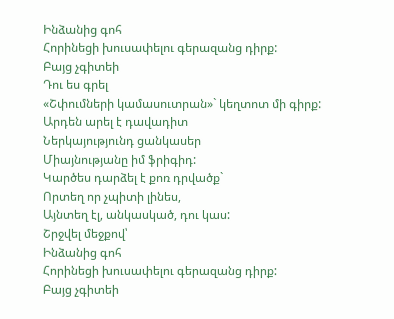Ինձանից գոհ
Հորինեցի խուսափելու գերազանց դիրք:
Բայց չգիտեի
Դու ես գրել
«Շփումների կամասուտրան»` կեղտոտ մի գիրք:
Արդեն արել է դավադիտ
Ներկայությունդ ցանկասեր
Միայնությանը իմ ֆրիգիդ:
Կարծես դարձել է քոռ դրվածք`
Որտեղ որ չպիտի լինես,
Այնտեղ էլ, անկասկած, դու կաս:
Շրջվել մեջքով՝
Ինձանից գոհ
Հորինեցի խուսափելու գերազանց դիրք:
Բայց չգիտեի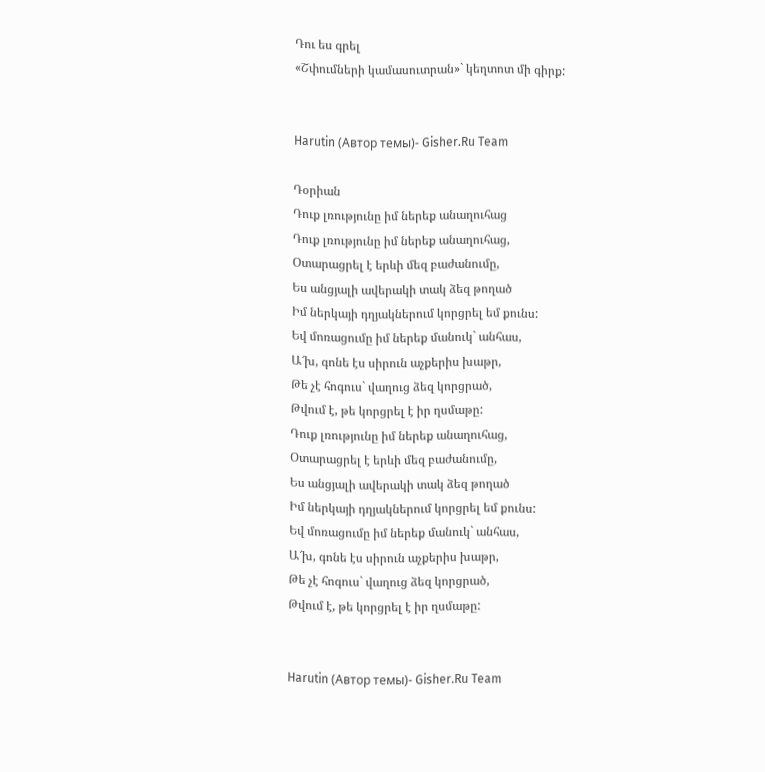Դու ես գրել
«Շփումների կամասուտրան»` կեղտոտ մի գիրք:


Harutin (Автор темы)- Gisher.Ru Team

Դօրիան
Դուք լռությունը իմ ներեք անաղուհաց
Դուք լռությունը իմ ներեք անաղուհաց,
Օտարացրել է երևի մեզ բաժանումը,
Ես անցյալի ավերակի տակ ձեզ թողած
Իմ ներկայի դղյակներում կորցրել եմ քունս:
Եվ մոռացումը իմ ներեք մանուկ` անհաս,
Ա՜խ, գոնե էս սիրուն աչքերիս խաթր,
Թե չէ հոգուս` վաղուց ձեզ կորցրած,
Թվում է, թե կորցրել է իր ղսմաթը:
Դուք լռությունը իմ ներեք անաղուհաց,
Օտարացրել է երևի մեզ բաժանումը,
Ես անցյալի ավերակի տակ ձեզ թողած
Իմ ներկայի դղյակներում կորցրել եմ քունս:
Եվ մոռացումը իմ ներեք մանուկ` անհաս,
Ա՜խ, գոնե էս սիրուն աչքերիս խաթր,
Թե չէ հոգուս` վաղուց ձեզ կորցրած,
Թվում է, թե կորցրել է իր ղսմաթը:


Harutin (Автор темы)- Gisher.Ru Team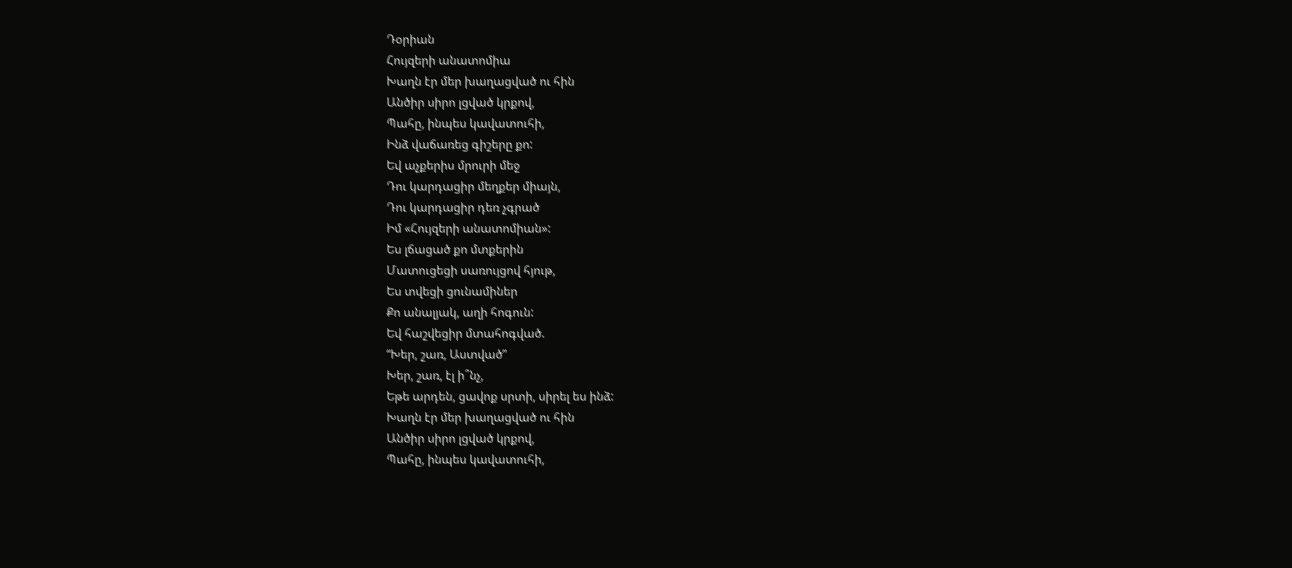Դօրիան
Հույզերի անատոմիա
Խաղն էր մեր խաղացված ու հին
Անծիր սիրո լցված կրքով,
Պահը, ինպես կավատուհի,
Ինձ վաճառեց գիշերը քո:
Եվ աչքերիս մրուրի մեջ
Դու կարդացիր մեղքեր միայն,
Դու կարդացիր դեռ չգրած
Իմ «Հույզերի անատոմիան»:
Ես լճացած քո մտքերին
Մատուցեցի սառույցով հյութ,
Ես տվեցի ցունամիներ
Քո անալյակ, աղի հոգուն:
Եվ հաշվեցիր մտահոգված.
“Խեր, շառ, Աստված”
Խեր, շառ, էլ ի՞նչ,
Եթե արդեն, ցավոք սրտի, սիրել ես ինձ:
Խաղն էր մեր խաղացված ու հին
Անծիր սիրո լցված կրքով,
Պահը, ինպես կավատուհի,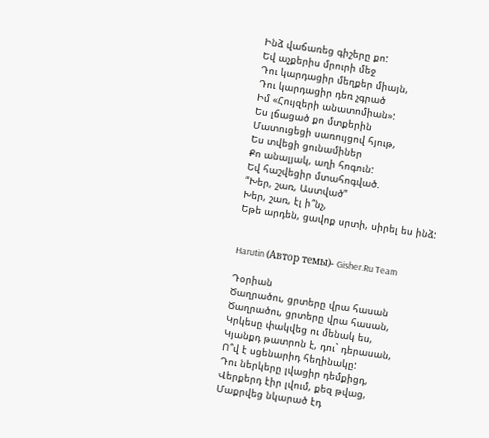Ինձ վաճառեց գիշերը քո:
Եվ աչքերիս մրուրի մեջ
Դու կարդացիր մեղքեր միայն,
Դու կարդացիր դեռ չգրած
Իմ «Հույզերի անատոմիան»:
Ես լճացած քո մտքերին
Մատուցեցի սառույցով հյութ,
Ես տվեցի ցունամիներ
Քո անալյակ, աղի հոգուն:
Եվ հաշվեցիր մտահոգված.
“Խեր, շառ, Աստված”
Խեր, շառ, էլ ի՞նչ,
Եթե արդեն, ցավոք սրտի, սիրել ես ինձ:


Harutin (Автор темы)- Gisher.Ru Team

Դօրիան
Ծաղրածու, ցրտերը վրա հասան
Ծաղրածու, ցրտերը վրա հասան,
Կրկեսը փակվեց ու մենակ ես,
Կյանքդ թատրոն է, դու` դերասան,
Ո՞վ է սցենարիդ հեղինակը:
Դու ներկերը լվացիր դեմքիցդ,
Վերքերդ էիր լվում, քեզ թվաց,
Մաքրվեց նկարած էդ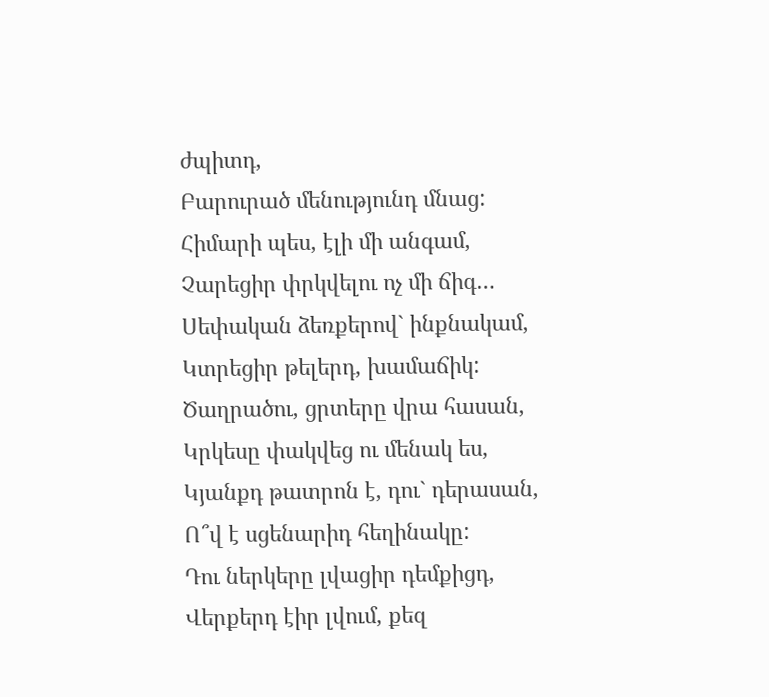ժպիտդ,
Բարուրած մենությունդ մնաց:
Հիմարի պես, էլի մի անգամ,
Չարեցիր փրկվելու ոչ մի ճիգ…
Սեփական ձեռքերով` ինքնակամ,
Կտրեցիր թելերդ, խամաճիկ:
Ծաղրածու, ցրտերը վրա հասան,
Կրկեսը փակվեց ու մենակ ես,
Կյանքդ թատրոն է, դու` դերասան,
Ո՞վ է սցենարիդ հեղինակը:
Դու ներկերը լվացիր դեմքիցդ,
Վերքերդ էիր լվում, քեզ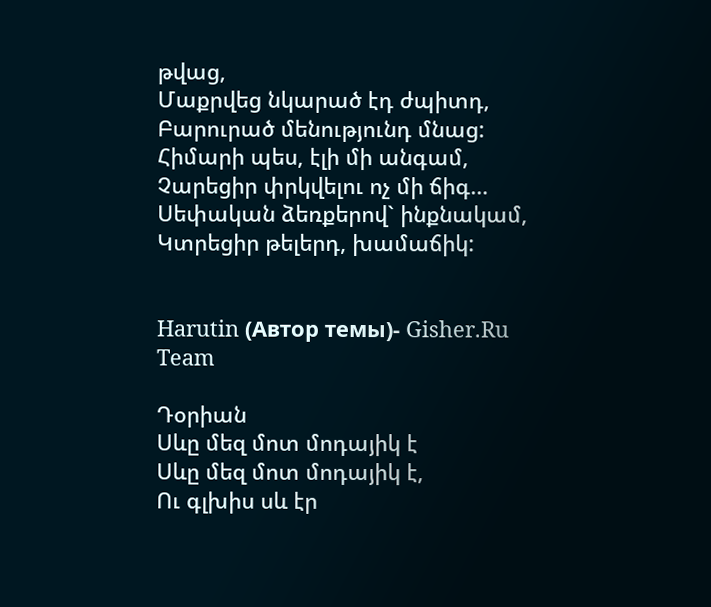թվաց,
Մաքրվեց նկարած էդ ժպիտդ,
Բարուրած մենությունդ մնաց:
Հիմարի պես, էլի մի անգամ,
Չարեցիր փրկվելու ոչ մի ճիգ…
Սեփական ձեռքերով` ինքնակամ,
Կտրեցիր թելերդ, խամաճիկ:


Harutin (Автор темы)- Gisher.Ru Team

Դօրիան
Սևը մեզ մոտ մոդայիկ է
Սևը մեզ մոտ մոդայիկ է,
Ու գլխիս սև էր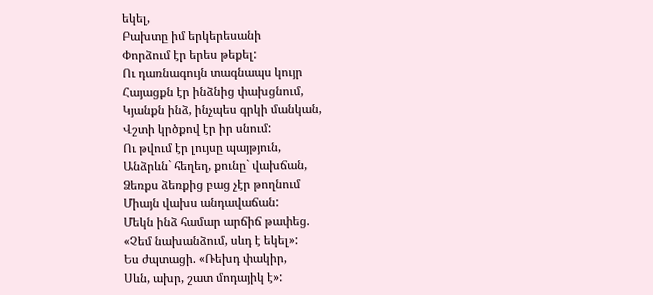եկել,
Բախտը իմ երկերեսանի
Փորձում էր երես թեքել:
Ու դառնագույն տագնապս կույր
Հայացքն էր ինձնից փախցնում,
Կյանքն ինձ, ինչպես գրկի մանկան,
Վշտի կրծքով էր իր սնում:
Ու թվում էր լույսը պայթյուն,
Անձրևն` հեղեղ, քունը` վախճան,
Ձեռքս ձեռքից բաց չէր թողնում
Միայն վախս անդավաճան:
Մեկն ինձ համար արճիճ թափեց.
«Չեմ նախանձում, սևդ է եկել»:
Ես ժպտացի. «Ռեխդ փակիր,
Սևն, ախր, շատ մոդայիկ է»: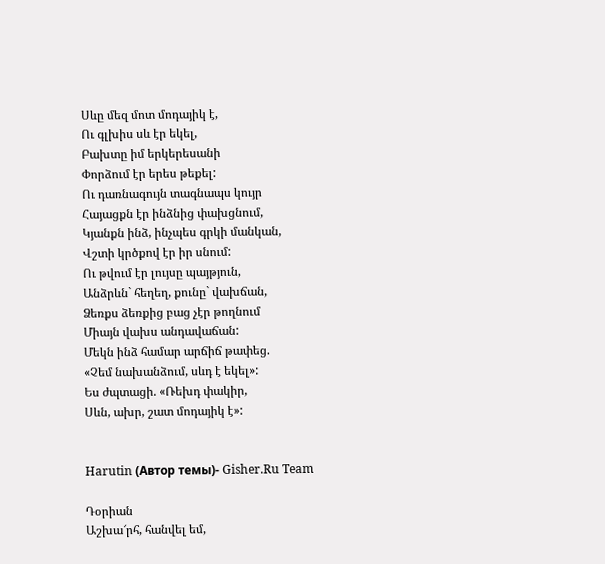Սևը մեզ մոտ մոդայիկ է,
Ու գլխիս սև էր եկել,
Բախտը իմ երկերեսանի
Փորձում էր երես թեքել:
Ու դառնագույն տագնապս կույր
Հայացքն էր ինձնից փախցնում,
Կյանքն ինձ, ինչպես գրկի մանկան,
Վշտի կրծքով էր իր սնում:
Ու թվում էր լույսը պայթյուն,
Անձրևն` հեղեղ, քունը` վախճան,
Ձեռքս ձեռքից բաց չէր թողնում
Միայն վախս անդավաճան:
Մեկն ինձ համար արճիճ թափեց.
«Չեմ նախանձում, սևդ է եկել»:
Ես ժպտացի. «Ռեխդ փակիր,
Սևն, ախր, շատ մոդայիկ է»:


Harutin (Автор темы)- Gisher.Ru Team

Դօրիան
Աշխա՜րհ, հանվել եմ,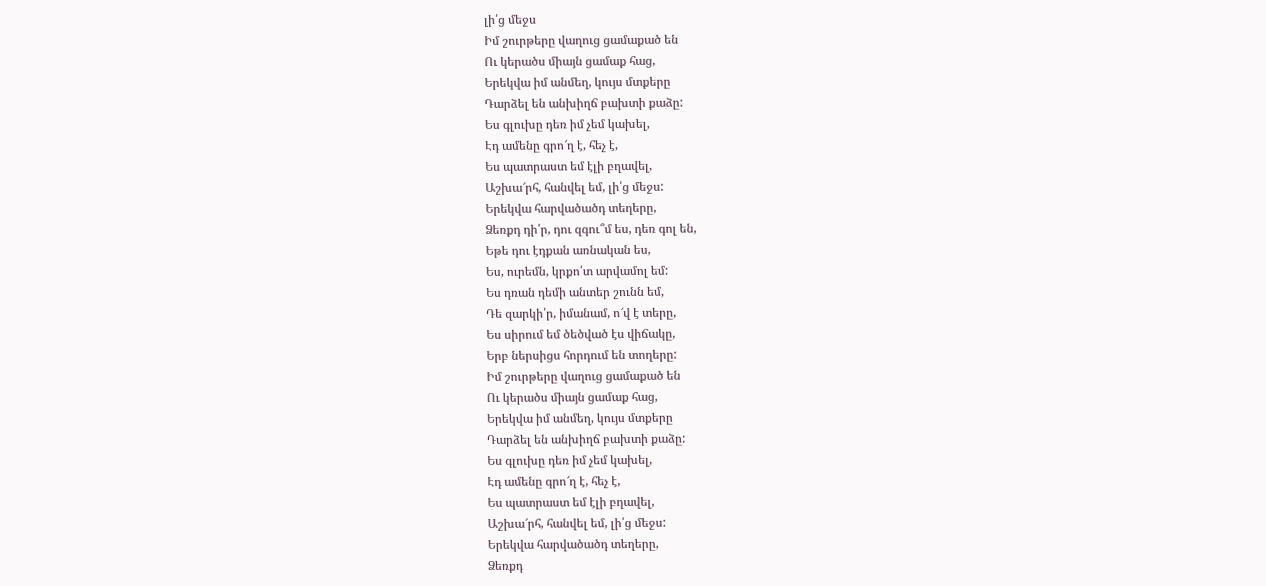լի՛ց մեջս
Իմ շուրթերը վաղուց ցամաքած են
Ու կերածս միայն ցամաք հաց,
Երեկվա իմ անմեղ, կույս մտքերը
Դարձել են անխիղճ բախտի քաձը:
Ես գլուխը դեռ իմ չեմ կախել,
Էդ ամենը գրո՜ղ է, հեչ է,
Ես պատրաստ եմ էլի բղավել,
Աշխա՜րհ, հանվել եմ, լի՛ց մեջս:
Երեկվա հարվածածդ տեղերը,
Ձեռքդ դի՛ր, դու զգու՞մ ես, դեռ գոլ են,
Եթե դու էդքան առնական ես,
Ես, ուրեմն, կրքո՛տ արվամոլ եմ:
Ես դռան դեմի անտեր շունն եմ,
Դե զարկի՛ր, իմանամ, ո՜վ է տերը,
Ես սիրում եմ ծեծված էս վիճակը,
Երբ ներսիցս հորդում են տողերը:
Իմ շուրթերը վաղուց ցամաքած են
Ու կերածս միայն ցամաք հաց,
Երեկվա իմ անմեղ, կույս մտքերը
Դարձել են անխիղճ բախտի քաձը:
Ես գլուխը դեռ իմ չեմ կախել,
Էդ ամենը գրո՜ղ է, հեչ է,
Ես պատրաստ եմ էլի բղավել,
Աշխա՜րհ, հանվել եմ, լի՛ց մեջս:
Երեկվա հարվածածդ տեղերը,
Ձեռքդ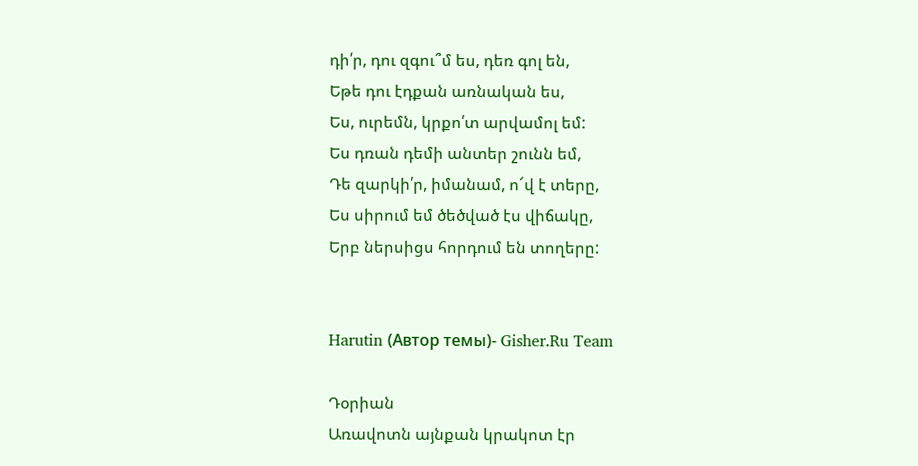դի՛ր, դու զգու՞մ ես, դեռ գոլ են,
Եթե դու էդքան առնական ես,
Ես, ուրեմն, կրքո՛տ արվամոլ եմ:
Ես դռան դեմի անտեր շունն եմ,
Դե զարկի՛ր, իմանամ, ո՜վ է տերը,
Ես սիրում եմ ծեծված էս վիճակը,
Երբ ներսիցս հորդում են տողերը:


Harutin (Автор темы)- Gisher.Ru Team

Դօրիան
Առավոտն այնքան կրակոտ էր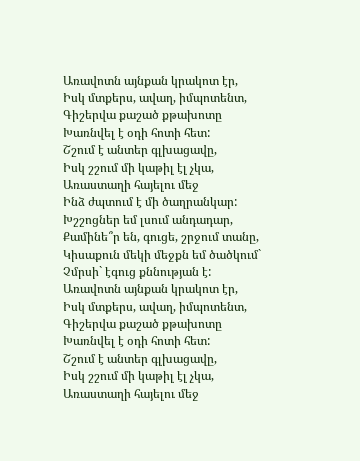Առավոտն այնքան կրակոտ էր,
Իսկ մտքերս, ավաղ, իմպոտենտ,
Գիշերվա քաշած քթախոտը
Խառնվել է օդի հոտի հետ:
Շշում է անտեր գլխացավը,
Իսկ շշում մի կաթիլ էլ չկա,
Առաստաղի հայելու մեջ
Ինձ ժպտում է մի ծաղրանկար:
Խշշոցներ եմ լսում անդադար,
Քամինե՞ր են, գուցե, շրջում տանը,
Կիսաքուն մեկի մեջքն եմ ծածկում`
Չմրսի` էգուց քննության է:
Առավոտն այնքան կրակոտ էր,
Իսկ մտքերս, ավաղ, իմպոտենտ,
Գիշերվա քաշած քթախոտը
Խառնվել է օդի հոտի հետ:
Շշում է անտեր գլխացավը,
Իսկ շշում մի կաթիլ էլ չկա,
Առաստաղի հայելու մեջ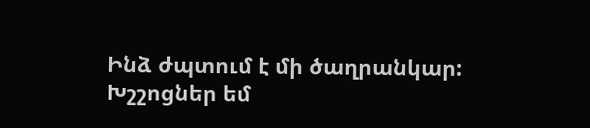Ինձ ժպտում է մի ծաղրանկար:
Խշշոցներ եմ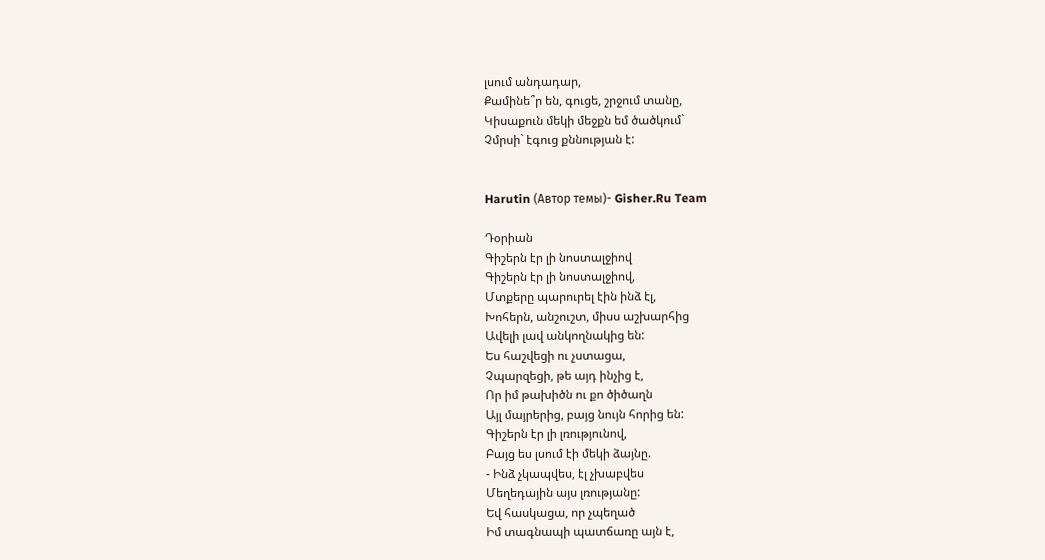լսում անդադար,
Քամինե՞ր են, գուցե, շրջում տանը,
Կիսաքուն մեկի մեջքն եմ ծածկում`
Չմրսի` էգուց քննության է:


Harutin (Автор темы)- Gisher.Ru Team

Դօրիան
Գիշերն էր լի նոստալջիով
Գիշերն էր լի նոստալջիով,
Մտքերը պարուրել էին ինձ էլ,
Խոհերն, անշուշտ, միսս աշխարհից
Ավելի լավ անկողնակից են:
Ես հաշվեցի ու չստացա,
Չպարզեցի, թե այդ ինչից է,
Որ իմ թախիծն ու քո ծիծաղն
Այլ մայրերից, բայց նույն հորից են:
Գիշերն էր լի լռությունով,
Բայց ես լսում էի մեկի ձայնը.
- Ինձ չկապվես, էլ չխաբվես
Մեղեդային այս լռությանը:
Եվ հասկացա, որ չպեղած
Իմ տագնապի պատճառը այն է,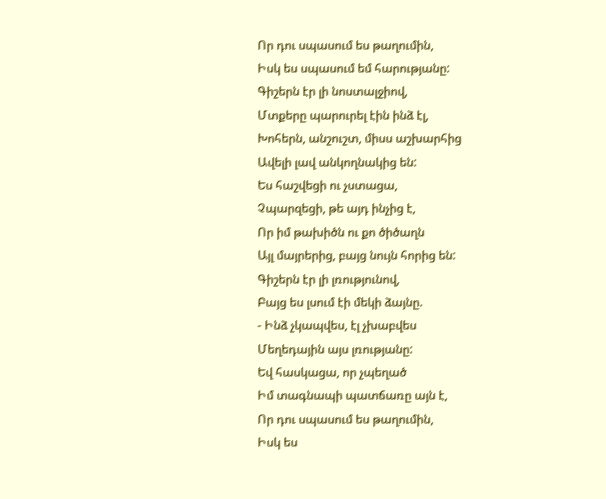Որ դու սպասում ես թաղումին,
Իսկ ես սպասում եմ հարությանը:
Գիշերն էր լի նոստալջիով,
Մտքերը պարուրել էին ինձ էլ,
Խոհերն, անշուշտ, միսս աշխարհից
Ավելի լավ անկողնակից են:
Ես հաշվեցի ու չստացա,
Չպարզեցի, թե այդ ինչից է,
Որ իմ թախիծն ու քո ծիծաղն
Այլ մայրերից, բայց նույն հորից են:
Գիշերն էր լի լռությունով,
Բայց ես լսում էի մեկի ձայնը.
- Ինձ չկապվես, էլ չխաբվես
Մեղեդային այս լռությանը:
Եվ հասկացա, որ չպեղած
Իմ տագնապի պատճառը այն է,
Որ դու սպասում ես թաղումին,
Իսկ ես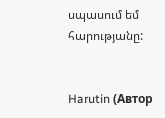սպասում եմ հարությանը:


Harutin (Автор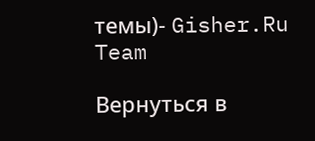темы)- Gisher.Ru Team

Вернуться в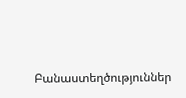Բանաստեղծություններ